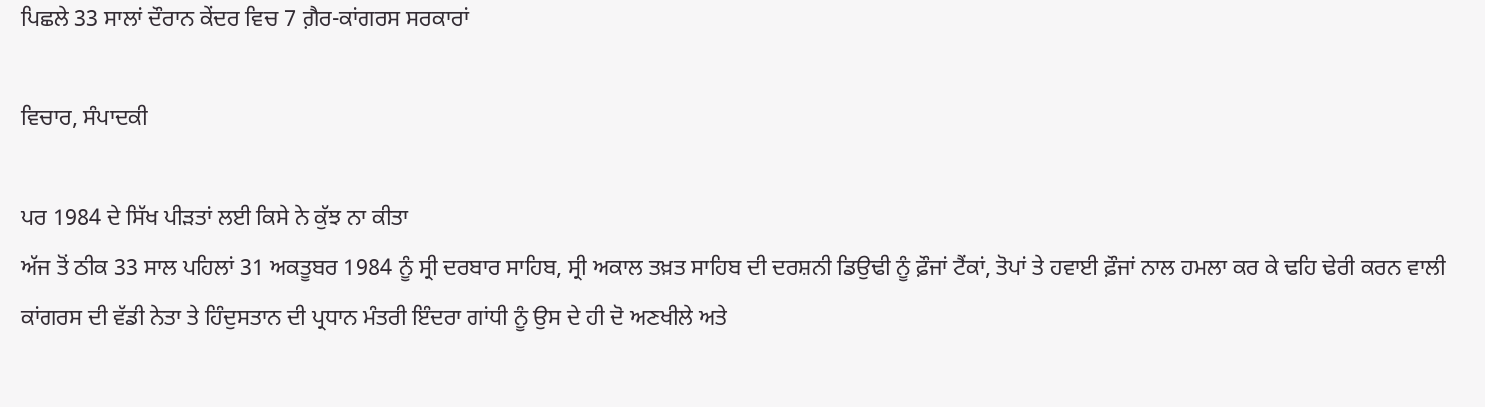ਪਿਛਲੇ 33 ਸਾਲਾਂ ਦੌਰਾਨ ਕੇਂਦਰ ਵਿਚ 7 ਗ਼ੈਰ-ਕਾਂਗਰਸ ਸਰਕਾਰਾਂ

ਵਿਚਾਰ, ਸੰਪਾਦਕੀ

ਪਰ 1984 ਦੇ ਸਿੱਖ ਪੀੜਤਾਂ ਲਈ ਕਿਸੇ ਨੇ ਕੁੱਝ ਨਾ ਕੀਤਾ
ਅੱਜ ਤੋਂ ਠੀਕ 33 ਸਾਲ ਪਹਿਲਾਂ 31 ਅਕਤੂਬਰ 1984 ਨੂੰ ਸ੍ਰੀ ਦਰਬਾਰ ਸਾਹਿਬ, ਸ੍ਰੀ ਅਕਾਲ ਤਖ਼ਤ ਸਾਹਿਬ ਦੀ ਦਰਸ਼ਨੀ ਡਿਉਢੀ ਨੂੰ ਫ਼ੌਜਾਂ ਟੈਂਕਾਂ, ਤੋਪਾਂ ਤੇ ਹਵਾਈ ਫ਼ੌਜਾਂ ਨਾਲ ਹਮਲਾ ਕਰ ਕੇ ਢਹਿ ਢੇਰੀ ਕਰਨ ਵਾਲੀ ਕਾਂਗਰਸ ਦੀ ਵੱਡੀ ਨੇਤਾ ਤੇ ਹਿੰਦੁਸਤਾਨ ਦੀ ਪ੍ਰਧਾਨ ਮੰਤਰੀ ਇੰਦਰਾ ਗਾਂਧੀ ਨੂੰ ਉਸ ਦੇ ਹੀ ਦੋ ਅਣਖੀਲੇ ਅਤੇ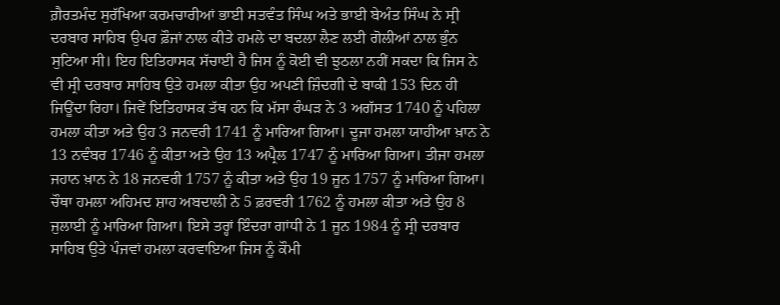ਗ਼ੈਰਤਮੰਦ ਸੁਰੱਖਿਆ ਕਰਮਚਾਰੀਆਂ ਭਾਈ ਸਤਵੰਤ ਸਿੰਘ ਅਤੇ ਭਾਈ ਬੇਅੰਤ ਸਿੰਘ ਨੇ ਸ੍ਰੀ ਦਰਬਾਰ ਸਾਹਿਬ ਉਪਰ ਫ਼ੌਜਾਂ ਨਾਲ ਕੀਤੇ ਹਮਲੇ ਦਾ ਬਦਲਾ ਲੈਣ ਲਈ ਗੋਲੀਆਂ ਨਾਲ ਭੁੰਨ ਸੁਟਿਆ ਸੀ। ਇਹ ਇਤਿਹਾਸਕ ਸੱਚਾਈ ਹੈ ਜਿਸ ਨੂੰ ਕੋਈ ਵੀ ਝੁਠਲਾ ਨਹੀਂ ਸਕਦਾ ਕਿ ਜਿਸ ਨੇ ਵੀ ਸ੍ਰੀ ਦਰਬਾਰ ਸਾਹਿਬ ਉਤੇ ਹਮਲਾ ਕੀਤਾ ਉਹ ਅਪਣੀ ਜ਼ਿੰਦਗੀ ਦੇ ਬਾਕੀ 153 ਦਿਨ ਹੀ ਜਿਊਂਦਾ ਰਿਹਾ। ਜਿਵੇਂ ਇਤਿਹਾਸਕ ਤੱਥ ਹਨ ਕਿ ਮੱਸਾ ਰੰਘੜ ਨੇ 3 ਅਗੱਸਤ 1740 ਨੂੰ ਪਹਿਲਾ ਹਮਲਾ ਕੀਤਾ ਅਤੇ ਉਹ 3 ਜਨਵਰੀ 1741 ਨੂੰ ਮਾਰਿਆ ਗਿਆ। ਦੂਜਾ ਹਮਲਾ ਯਾਹੀਆ ਖ਼ਾਨ ਨੇ 13 ਨਵੰਬਰ 1746 ਨੂੰ ਕੀਤਾ ਅਤੇ ਉਹ 13 ਅਪ੍ਰੈਲ 1747 ਨੂੰ ਮਾਰਿਆ ਗਿਆ। ਤੀਜਾ ਹਮਲਾ ਜਹਾਨ ਖ਼ਾਨ ਨੇ 18 ਜਨਵਰੀ 1757 ਨੂੰ ਕੀਤਾ ਅਤੇ ਉਹ 19 ਜੂਨ 1757 ਨੂੰ ਮਾਰਿਆ ਗਿਆ। ਚੌਥਾ ਹਮਲਾ ਅਹਿਮਦ ਸ਼ਾਹ ਅਬਦਾਲੀ ਨੇ 5 ਫ਼ਰਵਰੀ 1762 ਨੂੰ ਹਮਲਾ ਕੀਤਾ ਅਤੇ ਉਹ 8 ਜੁਲਾਈ ਨੂੰ ਮਾਰਿਆ ਗਿਆ। ਇਸੇ ਤਰ੍ਹਾਂ ਇੰਦਰਾ ਗਾਂਧੀ ਨੇ 1 ਜੂਨ 1984 ਨੂੰ ਸ੍ਰੀ ਦਰਬਾਰ ਸਾਹਿਬ ਉਤੇ ਪੰਜਵਾਂ ਹਮਲਾ ਕਰਵਾਇਆ ਜਿਸ ਨੂੰ ਕੌਮੀ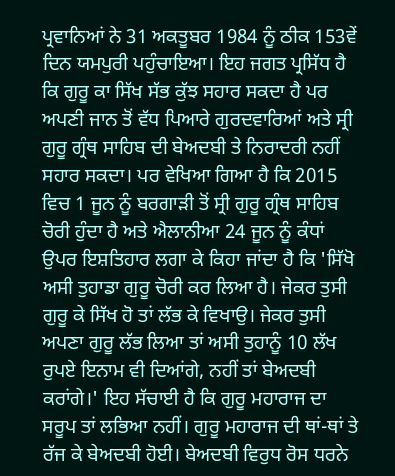ਪ੍ਰਵਾਨਿਆਂ ਨੇ 31 ਅਕਤੂਬਰ 1984 ਨੂੰ ਠੀਕ 153ਵੇਂ ਦਿਨ ਯਮਪੁਰੀ ਪਹੁੰਚਾਇਆ। ਇਹ ਜਗਤ ਪ੍ਰਸਿੱਧ ਹੈ ਕਿ ਗੁਰੂ ਕਾ ਸਿੱਖ ਸੱਭ ਕੁੱਝ ਸਹਾਰ ਸਕਦਾ ਹੈ ਪਰ ਅਪਣੀ ਜਾਨ ਤੋਂ ਵੱਧ ਪਿਆਰੇ ਗੁਰਦਵਾਰਿਆਂ ਅਤੇ ਸ੍ਰੀ ਗੁਰੂ ਗ੍ਰੰਥ ਸਾਹਿਬ ਦੀ ਬੇਅਦਬੀ ਤੇ ਨਿਰਾਦਰੀ ਨਹੀਂ ਸਹਾਰ ਸਕਦਾ। ਪਰ ਵੇਖਿਆ ਗਿਆ ਹੈ ਕਿ 2015 ਵਿਚ 1 ਜੂਨ ਨੂੰ ਬਰਗਾੜੀ ਤੋਂ ਸ੍ਰੀ ਗੁਰੂ ਗ੍ਰੰਥ ਸਾਹਿਬ ਚੋਰੀ ਹੁੰਦਾ ਹੈ ਅਤੇ ਐਲਾਨੀਆ 24 ਜੂਨ ਨੂੰ ਕੰਧਾਂ ਉਪਰ ਇਸ਼ਤਿਹਾਰ ਲਗਾ ਕੇ ਕਿਹਾ ਜਾਂਦਾ ਹੈ ਕਿ 'ਸਿੱਖੋ ਅਸੀ ਤੁਹਾਡਾ ਗੁਰੂ ਚੋਰੀ ਕਰ ਲਿਆ ਹੈ। ਜੇਕਰ ਤੁਸੀ ਗੁਰੂ ਕੇ ਸਿੱਖ ਹੋ ਤਾਂ ਲੱਭ ਕੇ ਵਿਖਾਉ। ਜੇਕਰ ਤੁਸੀ ਅਪਣਾ ਗੁਰੂ ਲੱਭ ਲਿਆ ਤਾਂ ਅਸੀ ਤੁਹਾਨੂੰ 10 ਲੱਖ ਰੁਪਏ ਇਨਾਮ ਵੀ ਦਿਆਂਗੇ, ਨਹੀਂ ਤਾਂ ਬੇਅਦਬੀ ਕਰਾਂਗੇ।' ਇਹ ਸੱਚਾਈ ਹੈ ਕਿ ਗੁਰੂ ਮਹਾਰਾਜ ਦਾ ਸਰੂਪ ਤਾਂ ਲਭਿਆ ਨਹੀਂ। ਗੁਰੂ ਮਹਾਰਾਜ ਦੀ ਥਾਂ-ਥਾਂ ਤੇ ਰੱਜ ਕੇ ਬੇਅਦਬੀ ਹੋਈ। ਬੇਅਦਬੀ ਵਿਰੁਧ ਰੋਸ ਧਰਨੇ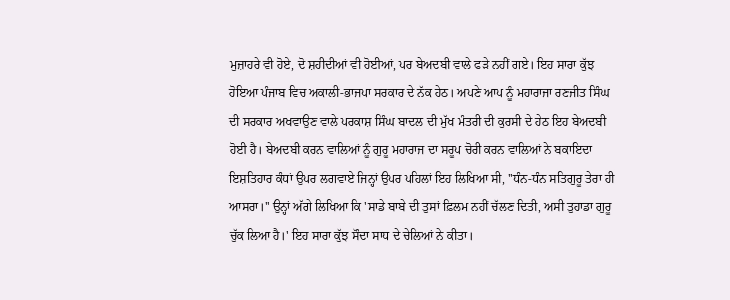ਮੁਜ਼ਾਹਰੇ ਵੀ ਹੋਏ, ਦੋ ਸ਼ਹੀਦੀਆਂ ਵੀ ਹੋਈਆਂ, ਪਰ ਬੇਅਦਬੀ ਵਾਲੇ ਫੜੇ ਨਹੀਂ ਗਏ। ਇਹ ਸਾਰਾ ਕੁੱਝ ਹੋਇਆ ਪੰਜਾਬ ਵਿਚ ਅਕਾਲੀ-ਭਾਜਪਾ ਸਰਕਾਰ ਦੇ ਨੱਕ ਹੇਠ। ਅਪਣੇ ਆਪ ਨੂੰ ਮਹਾਰਾਜਾ ਰਣਜੀਤ ਸਿੰਘ ਦੀ ਸਰਕਾਰ ਅਖਵਾਉਣ ਵਾਲੇ ਪਰਕਾਸ਼ ਸਿੰਘ ਬਾਦਲ ਦੀ ਮੁੱਖ ਮੰਤਰੀ ਦੀ ਕੁਰਸੀ ਦੇ ਹੇਠ ਇਹ ਬੇਅਦਬੀ ਹੋਈ ਹੈ। ਬੇਅਦਬੀ ਕਰਨ ਵਾਲਿਆਂ ਨੂੰ ਗੁਰੂ ਮਹਾਰਾਜ ਦਾ ਸਰੂਪ ਚੋਰੀ ਕਰਨ ਵਾਲਿਆਂ ਨੇ ਬਕਾਇਦਾ ਇਸ਼ਤਿਹਾਰ ਕੰਧਾਂ ਉਪਰ ਲਗਵਾਏ ਜਿਨ੍ਹਾਂ ਉਪਰ ਪਹਿਲਾਂ ਇਹ ਲਿਖਿਆ ਸੀ, ''ਧੰਨ-ਧੰਨ ਸਤਿਗੁਰੂ ਤੇਰਾ ਹੀ ਆਸਰਾ।'' ਉਨ੍ਹਾਂ ਅੱਗੇ ਲਿਖਿਆ ਕਿ 'ਸਾਡੇ ਬਾਬੇ ਦੀ ਤੁਸਾਂ ਫ਼ਿਲਮ ਨਹੀਂ ਚੱਲਣ ਦਿਤੀ, ਅਸੀ ਤੁਹਾਡਾ ਗੁਰੂ ਚੁੱਕ ਲਿਆ ਹੈ।' ਇਹ ਸਾਰਾ ਕੁੱਝ ਸੌਦਾ ਸਾਧ ਦੇ ਚੇਲਿਆਂ ਨੇ ਕੀਤਾ।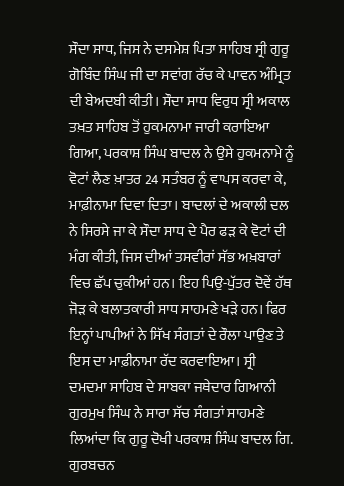ਸੌਦਾ ਸਾਧ, ਜਿਸ ਨੇ ਦਸਮੇਸ਼ ਪਿਤਾ ਸਾਹਿਬ ਸ੍ਰੀ ਗੁਰੂ ਗੋਬਿੰਦ ਸਿੰਘ ਜੀ ਦਾ ਸਵਾਂਗ ਰੱਚ ਕੇ ਪਾਵਨ ਅੰਮ੍ਰਿਤ ਦੀ ਬੇਅਦਬੀ ਕੀਤੀ। ਸੌਦਾ ਸਾਧ ਵਿਰੁਧ ਸ੍ਰੀ ਅਕਾਲ ਤਖ਼ਤ ਸਾਹਿਬ ਤੋਂ ਹੁਕਮਨਾਮਾ ਜਾਰੀ ਕਰਾਇਆ ਗਿਆ, ਪਰਕਾਸ਼ ਸਿੰਘ ਬਾਦਲ ਨੇ ਉਸੇ ਹੁਕਮਨਾਮੇ ਨੂੰ ਵੋਟਾਂ ਲੈਣ ਖ਼ਾਤਰ 24 ਸਤੰਬਰ ਨੂੰ ਵਾਪਸ ਕਰਵਾ ਕੇ, ਮਾਫ਼ੀਨਾਮਾ ਦਿਵਾ ਦਿਤਾ। ਬਾਦਲਾਂ ਦੇ ਅਕਾਲੀ ਦਲ ਨੇ ਸਿਰਸੇ ਜਾ ਕੇ ਸੌਦਾ ਸਾਧ ਦੇ ਪੈਰ ਫੜ ਕੇ ਵੋਟਾਂ ਦੀ ਮੰਗ ਕੀਤੀ, ਜਿਸ ਦੀਆਂ ਤਸਵੀਰਾਂ ਸੱਭ ਅਖ਼ਬਾਰਾਂ ਵਿਚ ਛੱਪ ਚੁਕੀਆਂ ਹਨ। ਇਹ ਪਿਉ-ਪੁੱਤਰ ਦੋਵੇਂ ਹੱਥ ਜੋੜ ਕੇ ਬਲਾਤਕਾਰੀ ਸਾਧ ਸਾਹਮਣੇ ਖੜੇ ਹਨ। ਫਿਰ ਇਨ੍ਹਾਂ ਪਾਪੀਆਂ ਨੇ ਸਿੱਖ ਸੰਗਤਾਂ ਦੇ ਰੌਲਾ ਪਾਉਣ ਤੇ ਇਸ ਦਾ ਮਾਫ਼ੀਨਾਮਾ ਰੱਦ ਕਰਵਾਇਆ। ਸ੍ਰੀ ਦਮਦਮਾ ਸਾਹਿਬ ਦੇ ਸਾਬਕਾ ਜਥੇਦਾਰ ਗਿਆਨੀ ਗੁਰਮੁਖ ਸਿੰਘ ਨੇ ਸਾਰਾ ਸੱਚ ਸੰਗਤਾਂ ਸਾਹਮਣੇ ਲਿਆਂਦਾ ਕਿ ਗੁਰੂ ਦੋਖੀ ਪਰਕਾਸ਼ ਸਿੰਘ ਬਾਦਲ ਗਿ. ਗੁਰਬਚਨ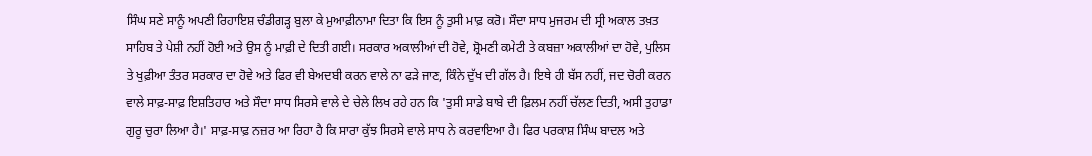ਸਿੰਘ ਸਣੇ ਸਾਨੂੰ ਅਪਣੀ ਰਿਹਾਇਸ਼ ਚੰਡੀਗੜ੍ਹ ਬੁਲਾ ਕੇ ਮੁਆਫ਼ੀਨਾਮਾ ਦਿਤਾ ਕਿ ਇਸ ਨੂੰ ਤੁਸੀ ਮਾਫ਼ ਕਰੋ। ਸੌਦਾ ਸਾਧ ਮੁਜਰਮ ਦੀ ਸ੍ਰੀ ਅਕਾਲ ਤਖ਼ਤ ਸਾਹਿਬ ਤੇ ਪੇਸ਼ੀ ਨਹੀਂ ਹੋਈ ਅਤੇ ਉਸ ਨੂੰ ਮਾਫ਼ੀ ਦੇ ਦਿਤੀ ਗਈ। ਸਰਕਾਰ ਅਕਾਲੀਆਂ ਦੀ ਹੋਵੇ, ਸ਼੍ਰੋਮਣੀ ਕਮੇਟੀ ਤੇ ਕਬਜ਼ਾ ਅਕਾਲੀਆਂ ਦਾ ਹੋਵੇ, ਪੁਲਿਸ ਤੇ ਖੁਫ਼ੀਆ ਤੰਤਰ ਸਰਕਾਰ ਦਾ ਹੋਵੇ ਅਤੇ ਫਿਰ ਵੀ ਬੇਅਦਬੀ ਕਰਨ ਵਾਲੇ ਨਾ ਫੜੇ ਜਾਣ, ਕਿੰਨੇ ਦੁੱਖ ਦੀ ਗੱਲ ਹੈ। ਇਥੇ ਹੀ ਬੱਸ ਨਹੀਂ, ਜਦ ਚੋਰੀ ਕਰਨ ਵਾਲੇ ਸਾਫ਼-ਸਾਫ਼ ਇਸ਼ਤਿਹਾਰ ਅਤੇ ਸੌਦਾ ਸਾਧ ਸਿਰਸੇ ਵਾਲੇ ਦੇ ਚੇਲੇ ਲਿਖ ਰਹੇ ਹਨ ਕਿ 'ਤੁਸੀ ਸਾਡੇ ਬਾਬੇ ਦੀ ਫ਼ਿਲਮ ਨਹੀਂ ਚੱਲਣ ਦਿਤੀ, ਅਸੀ ਤੁਹਾਡਾ ਗੁਰੂ ਚੁਰਾ ਲਿਆ ਹੈ।' ਸਾਫ਼-ਸਾਫ਼ ਨਜ਼ਰ ਆ ਰਿਹਾ ਹੈ ਕਿ ਸਾਰਾ ਕੁੱਝ ਸਿਰਸੇ ਵਾਲੇ ਸਾਧ ਨੇ ਕਰਵਾਇਆ ਹੈ। ਫਿਰ ਪਰਕਾਸ਼ ਸਿੰਘ ਬਾਦਲ ਅਤੇ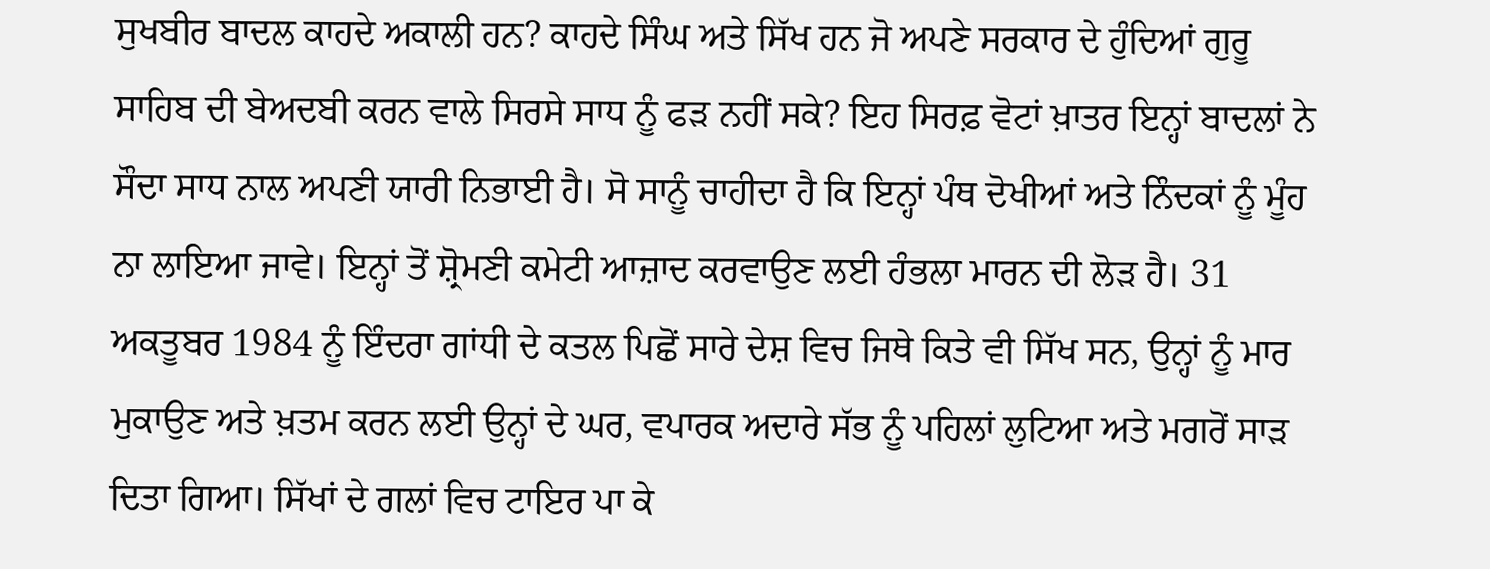ਸੁਖਬੀਰ ਬਾਦਲ ਕਾਹਦੇ ਅਕਾਲੀ ਹਨ? ਕਾਹਦੇ ਸਿੰਘ ਅਤੇ ਸਿੱਖ ਹਨ ਜੋ ਅਪਣੇ ਸਰਕਾਰ ਦੇ ਹੁੰਦਿਆਂ ਗੁਰੂ ਸਾਹਿਬ ਦੀ ਬੇਅਦਬੀ ਕਰਨ ਵਾਲੇ ਸਿਰਸੇ ਸਾਧ ਨੂੰ ਫੜ ਨਹੀਂ ਸਕੇ? ਇਹ ਸਿਰਫ਼ ਵੋਟਾਂ ਖ਼ਾਤਰ ਇਨ੍ਹਾਂ ਬਾਦਲਾਂ ਨੇ ਸੌਦਾ ਸਾਧ ਨਾਲ ਅਪਣੀ ਯਾਰੀ ਨਿਭਾਈ ਹੈ। ਸੋ ਸਾਨੂੰ ਚਾਹੀਦਾ ਹੈ ਕਿ ਇਨ੍ਹਾਂ ਪੰਥ ਦੋਖੀਆਂ ਅਤੇ ਨਿੰਦਕਾਂ ਨੂੰ ਮੂੰਹ ਨਾ ਲਾਇਆ ਜਾਵੇ। ਇਨ੍ਹਾਂ ਤੋਂ ਸ਼੍ਰੋਮਣੀ ਕਮੇਟੀ ਆਜ਼ਾਦ ਕਰਵਾਉਣ ਲਈ ਹੰਭਲਾ ਮਾਰਨ ਦੀ ਲੋੜ ਹੈ। 31 ਅਕਤੂਬਰ 1984 ਨੂੰ ਇੰਦਰਾ ਗਾਂਧੀ ਦੇ ਕਤਲ ਪਿਛੋਂ ਸਾਰੇ ਦੇਸ਼ ਵਿਚ ਜਿਥੇ ਕਿਤੇ ਵੀ ਸਿੱਖ ਸਨ, ਉਨ੍ਹਾਂ ਨੂੰ ਮਾਰ ਮੁਕਾਉਣ ਅਤੇ ਖ਼ਤਮ ਕਰਨ ਲਈ ਉਨ੍ਹਾਂ ਦੇ ਘਰ, ਵਪਾਰਕ ਅਦਾਰੇ ਸੱਭ ਨੂੰ ਪਹਿਲਾਂ ਲੁਟਿਆ ਅਤੇ ਮਗਰੋਂ ਸਾੜ ਦਿਤਾ ਗਿਆ। ਸਿੱਖਾਂ ਦੇ ਗਲਾਂ ਵਿਚ ਟਾਇਰ ਪਾ ਕੇ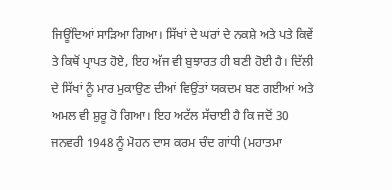ਜਿਊਂਦਿਆਂ ਸਾੜਿਆ ਗਿਆ। ਸਿੱਖਾਂ ਦੇ ਘਰਾਂ ਦੇ ਨਕਸ਼ੇ ਅਤੇ ਪਤੇ ਕਿਵੇਂ ਤੇ ਕਿਥੋਂ ਪ੍ਰਾਪਤ ਹੋਏ, ਇਹ ਅੱਜ ਵੀ ਬੁਝਾਰਤ ਹੀ ਬਣੀ ਹੋਈ ਹੈ। ਦਿੱਲੀ ਦੇ ਸਿੱਖਾਂ ਨੂੰ ਮਾਰ ਮੁਕਾਉਣ ਦੀਆਂ ਵਿਉਂਤਾਂ ਯਕਦਮ ਬਣ ਗਈਆਂ ਅਤੇ ਅਮਲ ਵੀ ਸ਼ੁਰੂ ਹੋ ਗਿਆ। ਇਹ ਅਟੱਲ ਸੱਚਾਈ ਹੈ ਕਿ ਜਦੋਂ 30 ਜਨਵਰੀ 1948 ਨੂੰ ਮੋਹਨ ਦਾਸ ਕਰਮ ਚੰਦ ਗਾਂਧੀ (ਮਹਾਤਮਾ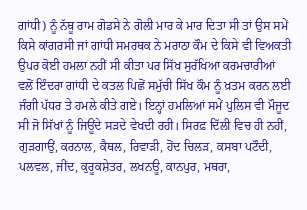ਗਾਂਧੀ) ਨੂੰ ਨੱਥੂ ਰਾਮ ਗੋਡਸੇ ਨੇ ਗੋਲੀ ਮਾਰ ਕੇ ਮਾਰ ਦਿਤਾ ਸੀ ਤਾਂ ਉਸ ਸਮੇਂ ਕਿਸੇ ਕਾਂਗਰਸੀ ਜਾਂ ਗਾਂਧੀ ਸਮਰਥਕ ਨੇ ਮਰਾਠਾ ਕੌਮ ਦੇ ਕਿਸੇ ਵੀ ਵਿਅਕਤੀ ਉਪਰ ਕੋਈ ਹਮਲਾ ਨਹੀਂ ਸੀ ਕੀਤਾ ਪਰ ਸਿੱਖ ਸੁਰੱਖਿਆ ਕਰਮਚਾਰੀਆਂ ਵਲੋਂ ਇੰਦਰਾ ਗਾਂਧੀ ਦੇ ਕਤਲ ਪਿਛੋਂ ਸਮੁੱਚੀ ਸਿੱਖ ਕੌਮ ਨੂੰ ਖ਼ਤਮ ਕਰਨ ਲਈ ਜੰਗੀ ਪੱਧਰ ਤੇ ਹਮਲੇ ਕੀਤੇ ਗਏ। ਇਨ੍ਹਾਂ ਹਮਲਿਆਂ ਸਮੇਂ ਪੁਲਿਸ ਵੀ ਮੌਜੂਦ ਸੀ ਜੋ ਸਿੱਖਾਂ ਨੂੰ ਜਿਊਂਦੇ ਸੜਦੇ ਵੇਖਦੀ ਰਹੀ। ਸਿਰਫ਼ ਦਿੱਲੀ ਵਿਚ ਹੀ ਨਹੀਂ, ਗੁੜਗਾਉਂ, ਕਰਨਾਲ, ਕੈਥਲ, ਰਿਵਾੜੀ, ਹੋਂਦ ਚਿਲੜ, ਕਸਬਾ ਪਟੌਦੀ, ਪਲਵਲ, ਜੀਂਦ, ਕੁਰੂਕਸ਼ੇਤਰ, ਲਖਨਊ, ਕਾਨਪੁਰ, ਮਥਰਾ,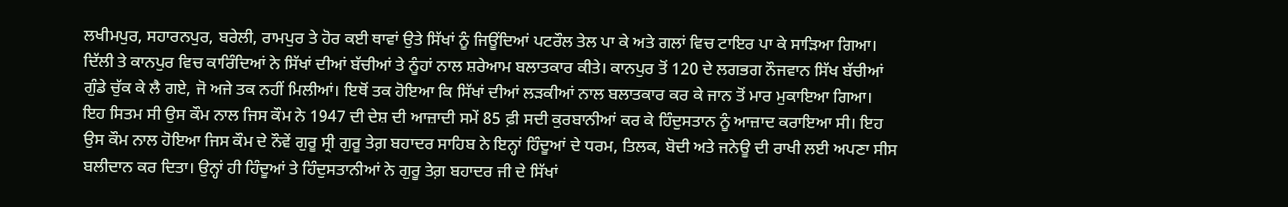ਲਖੀਮਪੁਰ, ਸਹਾਰਨਪੁਰ, ਬਰੇਲੀ, ਰਾਮਪੁਰ ਤੇ ਹੋਰ ਕਈ ਥਾਵਾਂ ਉਤੇ ਸਿੱਖਾਂ ਨੂੰ ਜਿਊਂਦਿਆਂ ਪਟਰੌਲ ਤੇਲ ਪਾ ਕੇ ਅਤੇ ਗਲਾਂ ਵਿਚ ਟਾਇਰ ਪਾ ਕੇ ਸਾੜਿਆ ਗਿਆ। ਦਿੱਲੀ ਤੇ ਕਾਨਪੁਰ ਵਿਚ ਕਾਰਿੰਦਿਆਂ ਨੇ ਸਿੱਖਾਂ ਦੀਆਂ ਬੱਚੀਆਂ ਤੇ ਨੂੰਹਾਂ ਨਾਲ ਸ਼ਰੇਆਮ ਬਲਾਤਕਾਰ ਕੀਤੇ। ਕਾਨਪੁਰ ਤੋਂ 120 ਦੇ ਲਗਭਗ ਨੌਜਵਾਨ ਸਿੱਖ ਬੱਚੀਆਂ ਗੁੰਡੇ ਚੁੱਕ ਕੇ ਲੈ ਗਏ, ਜੋ ਅਜੇ ਤਕ ਨਹੀਂ ਮਿਲੀਆਂ। ਇਥੋਂ ਤਕ ਹੋਇਆ ਕਿ ਸਿੱਖਾਂ ਦੀਆਂ ਲੜਕੀਆਂ ਨਾਲ ਬਲਾਤਕਾਰ ਕਰ ਕੇ ਜਾਨ ਤੋਂ ਮਾਰ ਮੁਕਾਇਆ ਗਿਆ। ਇਹ ਸਿਤਮ ਸੀ ਉਸ ਕੌਮ ਨਾਲ ਜਿਸ ਕੌਮ ਨੇ 1947 ਦੀ ਦੇਸ਼ ਦੀ ਆਜ਼ਾਦੀ ਸਮੇਂ 85 ਫ਼ੀ ਸਦੀ ਕੁਰਬਾਨੀਆਂ ਕਰ ਕੇ ਹਿੰਦੁਸਤਾਨ ਨੂੰ ਆਜ਼ਾਦ ਕਰਾਇਆ ਸੀ। ਇਹ ਉਸ ਕੌਮ ਨਾਲ ਹੋਇਆ ਜਿਸ ਕੌਮ ਦੇ ਨੌਵੇਂ ਗੁਰੂ ਸ੍ਰੀ ਗੁਰੂ ਤੇਗ਼ ਬਹਾਦਰ ਸਾਹਿਬ ਨੇ ਇਨ੍ਹਾਂ ਹਿੰਦੂਆਂ ਦੇ ਧਰਮ, ਤਿਲਕ, ਬੋਦੀ ਅਤੇ ਜਨੇਊ ਦੀ ਰਾਖੀ ਲਈ ਅਪਣਾ ਸੀਸ ਬਲੀਦਾਨ ਕਰ ਦਿਤਾ। ਉਨ੍ਹਾਂ ਹੀ ਹਿੰਦੂਆਂ ਤੇ ਹਿੰਦੁਸਤਾਨੀਆਂ ਨੇ ਗੁਰੂ ਤੇਗ਼ ਬਹਾਦਰ ਜੀ ਦੇ ਸਿੱਖਾਂ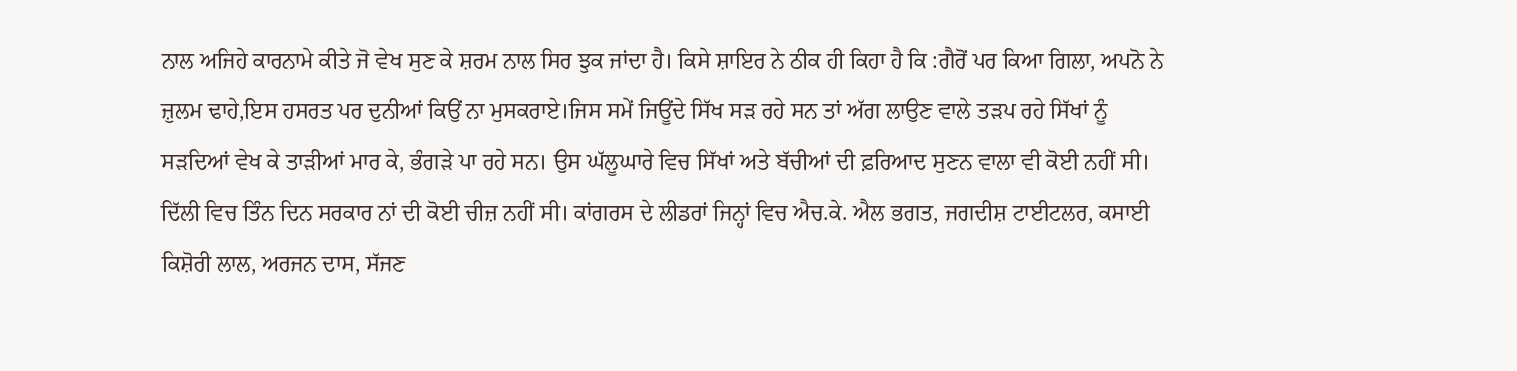ਨਾਲ ਅਜਿਹੇ ਕਾਰਨਾਮੇ ਕੀਤੇ ਜੋ ਵੇਖ ਸੁਣ ਕੇ ਸ਼ਰਮ ਨਾਲ ਸਿਰ ਝੁਕ ਜਾਂਦਾ ਹੈ। ਕਿਸੇ ਸ਼ਾਇਰ ਨੇ ਠੀਕ ਹੀ ਕਿਹਾ ਹੈ ਕਿ :ਗੈਰੋਂ ਪਰ ਕਿਆ ਗਿਲਾ, ਅਪਨੋ ਨੇ ਜ਼ੁਲਮ ਢਾਹੇ,ਇਸ ਹਸਰਤ ਪਰ ਦੁਨੀਆਂ ਕਿਉਂ ਨਾ ਮੁਸਕਰਾਏ।ਜਿਸ ਸਮੇਂ ਜਿਊਂਦੇ ਸਿੱਖ ਸੜ ਰਹੇ ਸਨ ਤਾਂ ਅੱਗ ਲਾਉਣ ਵਾਲੇ ਤੜਪ ਰਹੇ ਸਿੱਖਾਂ ਨੂੰ ਸੜਦਿਆਂ ਵੇਖ ਕੇ ਤਾੜੀਆਂ ਮਾਰ ਕੇ, ਭੰਗੜੇ ਪਾ ਰਹੇ ਸਨ। ਉਸ ਘੱਲੂਘਾਰੇ ਵਿਚ ਸਿੱਖਾਂ ਅਤੇ ਬੱਚੀਆਂ ਦੀ ਫ਼ਰਿਆਦ ਸੁਣਨ ਵਾਲਾ ਵੀ ਕੋਈ ਨਹੀਂ ਸੀ। ਦਿੱਲੀ ਵਿਚ ਤਿੰਨ ਦਿਨ ਸਰਕਾਰ ਨਾਂ ਦੀ ਕੋਈ ਚੀਜ਼ ਨਹੀਂ ਸੀ। ਕਾਂਗਰਸ ਦੇ ਲੀਡਰਾਂ ਜਿਨ੍ਹਾਂ ਵਿਚ ਐਚ.ਕੇ. ਐਲ ਭਗਤ, ਜਗਦੀਸ਼ ਟਾਈਟਲਰ, ਕਸਾਈ ਕਿਸ਼ੋਰੀ ਲਾਲ, ਅਰਜਨ ਦਾਸ, ਸੱਜਣ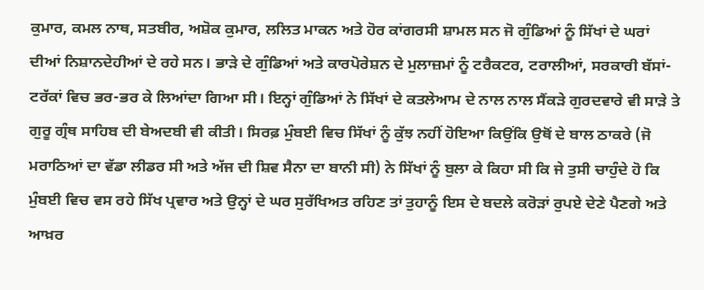ਕੁਮਾਰ, ਕਮਲ ਨਾਥ, ਸਤਬੀਰ, ਅਸ਼ੋਕ ਕੁਮਾਰ, ਲਲਿਤ ਮਾਕਨ ਅਤੇ ਹੋਰ ਕਾਂਗਰਸੀ ਸ਼ਾਮਲ ਸਨ ਜੋ ਗੁੰਡਿਆਂ ਨੂੰ ਸਿੱਖਾਂ ਦੇ ਘਰਾਂ ਦੀਆਂ ਨਿਸ਼ਾਨਦੇਹੀਆਂ ਦੇ ਰਹੇ ਸਨ। ਭਾੜੇ ਦੇ ਗੁੰਡਿਆਂ ਅਤੇ ਕਾਰਪੋਰੇਸ਼ਨ ਦੇ ਮੁਲਾਜ਼ਮਾਂ ਨੂੰ ਟਰੈਕਟਰ, ਟਰਾਲੀਆਂ, ਸਰਕਾਰੀ ਬੱਸਾਂ-ਟਰੱਕਾਂ ਵਿਚ ਭਰ-ਭਰ ਕੇ ਲਿਆਂਦਾ ਗਿਆ ਸੀ। ਇਨ੍ਹਾਂ ਗੁੰਡਿਆਂ ਨੇ ਸਿੱਖਾਂ ਦੇ ਕਤਲੇਆਮ ਦੇ ਨਾਲ ਨਾਲ ਸੈਂਕੜੇ ਗੁਰਦਵਾਰੇ ਵੀ ਸਾੜੇ ਤੇ ਗੁਰੂ ਗ੍ਰੰਥ ਸਾਹਿਬ ਦੀ ਬੇਅਦਬੀ ਵੀ ਕੀਤੀ। ਸਿਰਫ਼ ਮੁੰਬਈ ਵਿਚ ਸਿੱਖਾਂ ਨੂੰ ਕੁੱਝ ਨਹੀਂ ਹੋਇਆ ਕਿਉਂਕਿ ਉਥੋਂ ਦੇ ਬਾਲ ਠਾਕਰੇ (ਜੋ ਮਰਾਠਿਆਂ ਦਾ ਵੱਡਾ ਲੀਡਰ ਸੀ ਅਤੇ ਅੱਜ ਦੀ ਸ਼ਿਵ ਸੈਨਾ ਦਾ ਬਾਨੀ ਸੀ) ਨੇ ਸਿੱਖਾਂ ਨੂੰ ਬੁਲਾ ਕੇ ਕਿਹਾ ਸੀ ਕਿ ਜੇ ਤੁਸੀ ਚਾਹੁੰਦੇ ਹੋ ਕਿ ਮੁੰਬਈ ਵਿਚ ਵਸ ਰਹੇ ਸਿੱਖ ਪ੍ਰਵਾਰ ਅਤੇ ਉਨ੍ਹਾਂ ਦੇ ਘਰ ਸੁਰੱਖਿਅਤ ਰਹਿਣ ਤਾਂ ਤੁਹਾਨੂੰ ਇਸ ਦੇ ਬਦਲੇ ਕਰੋੜਾਂ ਰੁਪਏ ਦੇਣੇ ਪੈਣਗੇ ਅਤੇ ਆਖ਼ਰ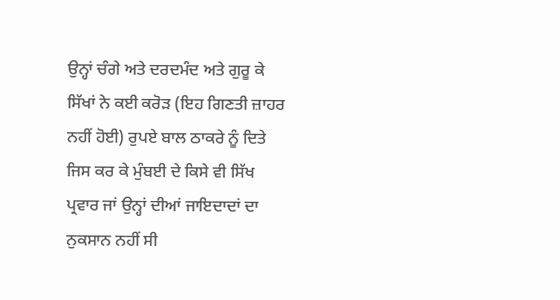ਉਨ੍ਹਾਂ ਚੰਗੇ ਅਤੇ ਦਰਦਮੰਦ ਅਤੇ ਗੁਰੂ ਕੇ ਸਿੱਖਾਂ ਨੇ ਕਈ ਕਰੋੜ (ਇਹ ਗਿਣਤੀ ਜ਼ਾਹਰ ਨਹੀਂ ਹੋਈ) ਰੁਪਏ ਬਾਲ ਠਾਕਰੇ ਨੂੰ ਦਿਤੇ ਜਿਸ ਕਰ ਕੇ ਮੁੰਬਈ ਦੇ ਕਿਸੇ ਵੀ ਸਿੱਖ ਪ੍ਰਵਾਰ ਜਾਂ ਉਨ੍ਹਾਂ ਦੀਆਂ ਜਾਇਦਾਦਾਂ ਦਾ ਨੁਕਸਾਨ ਨਹੀਂ ਸੀ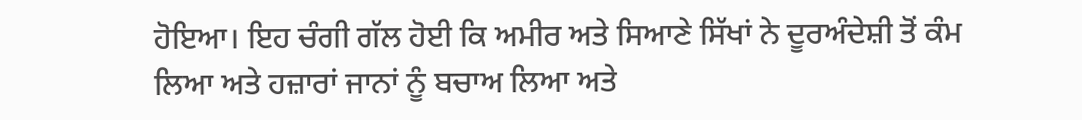ਹੋਇਆ। ਇਹ ਚੰਗੀ ਗੱਲ ਹੋਈ ਕਿ ਅਮੀਰ ਅਤੇ ਸਿਆਣੇ ਸਿੱਖਾਂ ਨੇ ਦੂਰਅੰਦੇਸ਼ੀ ਤੋਂ ਕੰਮ ਲਿਆ ਅਤੇ ਹਜ਼ਾਰਾਂ ਜਾਨਾਂ ਨੂੰ ਬਚਾਅ ਲਿਆ ਅਤੇ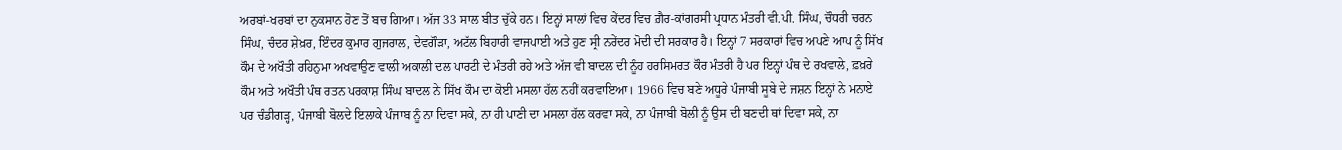ਅਰਬਾਂ-ਖਰਬਾਂ ਦਾ ਨੁਕਸਾਨ ਹੋਣ ਤੋਂ ਬਚ ਗਿਆ। ਅੱਜ 33 ਸਾਲ ਬੀਤ ਚੁੱਕੇ ਹਨ। ਇਨ੍ਹਾਂ ਸਾਲਾਂ ਵਿਚ ਕੇਂਦਰ ਵਿਚ ਗ਼ੈਰ-ਕਾਂਗਰਸੀ ਪ੍ਰਧਾਨ ਮੰਤਰੀ ਵੀ.ਪੀ. ਸਿੰਘ, ਚੌਧਰੀ ਚਰਨ ਸਿੰਘ, ਚੰਦਰ ਸ਼ੇਖ਼ਰ, ਇੰਦਰ ਕੁਮਾਰ ਗੁਜਰਾਲ, ਦੇਵਗੌੜਾ, ਅਟੱਲ ਬਿਹਾਰੀ ਵਾਜਪਾਈ ਅਤੇ ਹੁਣ ਸ੍ਰੀ ਨਰੇਂਦਰ ਮੋਦੀ ਦੀ ਸਰਕਾਰ ਹੈ। ਇਨ੍ਹਾਂ 7 ਸਰਕਾਰਾਂ ਵਿਚ ਅਪਣੇ ਆਪ ਨੂੰ ਸਿੱਖ ਕੌਮ ਦੇ ਅਖੌਤੀ ਰਹਿਨੁਮਾ ਅਖਵਾਉਣ ਵਾਲੀ ਅਕਾਲੀ ਦਲ ਪਾਰਟੀ ਦੇ ਮੰਤਰੀ ਰਹੇ ਅਤੇ ਅੱਜ ਵੀ ਬਾਦਲ ਦੀ ਨੂੰਹ ਹਰਸਿਮਰਤ ਕੌਰ ਮੰਤਰੀ ਹੈ ਪਰ ਇਨ੍ਹਾਂ ਪੰਥ ਦੇ ਰਖਵਾਲੇ, ਫ਼ਖ਼ਰੇ ਕੌਮ ਅਤੇ ਅਖੌਤੀ ਪੰਥ ਰਤਨ ਪਰਕਾਸ਼ ਸਿੰਘ ਬਾਦਲ ਨੇ ਸਿੱਖ ਕੌਮ ਦਾ ਕੋਈ ਮਸਲਾ ਹੱਲ ਨਹੀਂ ਕਰਵਾਇਆ। 1966 ਵਿਚ ਬਣੇ ਅਧੂਰੇ ਪੰਜਾਬੀ ਸੂਬੇ ਦੇ ਜਸ਼ਨ ਇਨ੍ਹਾਂ ਨੇ ਮਨਾਏ ਪਰ ਚੰਡੀਗੜ੍ਹ, ਪੰਜਾਬੀ ਬੋਲਦੇ ਇਲਾਕੇ ਪੰਜਾਬ ਨੂੰ ਨਾ ਦਿਵਾ ਸਕੇ, ਨਾ ਹੀ ਪਾਣੀ ਦਾ ਮਸਲਾ ਹੱਲ ਕਰਵਾ ਸਕੇ, ਨਾ ਪੰਜਾਬੀ ਬੋਲੀ ਨੂੰ ਉਸ ਦੀ ਬਣਦੀ ਥਾਂ ਦਿਵਾ ਸਕੇ, ਨਾ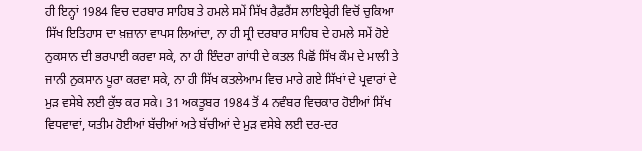ਹੀ ਇਨ੍ਹਾਂ 1984 ਵਿਚ ਦਰਬਾਰ ਸਾਹਿਬ ਤੇ ਹਮਲੇ ਸਮੇਂ ਸਿੱਖ ਰੈਫ਼ਰੈਂਸ ਲਾਇਬ੍ਰੇਰੀ ਵਿਚੋਂ ਚੁਕਿਆ ਸਿੱਖ ਇਤਿਹਾਸ ਦਾ ਖ਼ਜ਼ਾਨਾ ਵਾਪਸ ਲਿਆਂਦਾ, ਨਾ ਹੀ ਸ੍ਰੀ ਦਰਬਾਰ ਸਾਹਿਬ ਦੇ ਹਮਲੇ ਸਮੇਂ ਹੋਏ ਨੁਕਸਾਨ ਦੀ ਭਰਪਾਈ ਕਰਵਾ ਸਕੇ, ਨਾ ਹੀ ਇੰਦਰਾ ਗਾਂਧੀ ਦੇ ਕਤਲ ਪਿਛੋਂ ਸਿੱਖ ਕੌਮ ਦੇ ਮਾਲੀ ਤੇ ਜਾਨੀ ਨੁਕਸਾਨ ਪੂਰਾ ਕਰਵਾ ਸਕੇ, ਨਾ ਹੀ ਸਿੱਖ ਕਤਲੇਆਮ ਵਿਚ ਮਾਰੇ ਗਏ ਸਿੱਖਾਂ ਦੇ ਪ੍ਰਵਾਰਾਂ ਦੇ ਮੁੜ ਵਸੇਬੇ ਲਈ ਕੁੱਝ ਕਰ ਸਕੇ। 31 ਅਕਤੂਬਰ 1984 ਤੋਂ 4 ਨਵੰਬਰ ਵਿਚਕਾਰ ਹੋਈਆਂ ਸਿੱਖ ਵਿਧਵਾਵਾਂ, ਯਤੀਮ ਹੋਈਆਂ ਬੱਚੀਆਂ ਅਤੇ ਬੱਚੀਆਂ ਦੇ ਮੁੜ ਵਸੇਬੇ ਲਈ ਦਰ-ਦਰ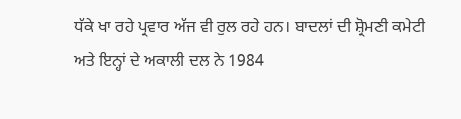ਧੱਕੇ ਖਾ ਰਹੇ ਪ੍ਰਵਾਰ ਅੱਜ ਵੀ ਰੁਲ ਰਹੇ ਹਨ। ਬਾਦਲਾਂ ਦੀ ਸ਼੍ਰੋਮਣੀ ਕਮੇਟੀ ਅਤੇ ਇਨ੍ਹਾਂ ਦੇ ਅਕਾਲੀ ਦਲ ਨੇ 1984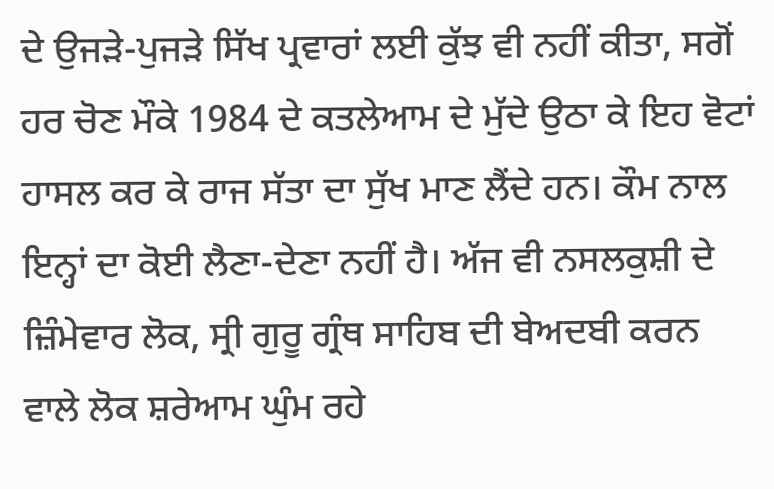ਦੇ ਉਜੜੇ-ਪੁਜੜੇ ਸਿੱਖ ਪ੍ਰਵਾਰਾਂ ਲਈ ਕੁੱਝ ਵੀ ਨਹੀਂ ਕੀਤਾ, ਸਗੋਂ ਹਰ ਚੋਣ ਮੌਕੇ 1984 ਦੇ ਕਤਲੇਆਮ ਦੇ ਮੁੱਦੇ ਉਠਾ ਕੇ ਇਹ ਵੋਟਾਂ ਹਾਸਲ ਕਰ ਕੇ ਰਾਜ ਸੱਤਾ ਦਾ ਸੁੱਖ ਮਾਣ ਲੈਂਦੇ ਹਨ। ਕੌਮ ਨਾਲ ਇਨ੍ਹਾਂ ਦਾ ਕੋਈ ਲੈਣਾ-ਦੇਣਾ ਨਹੀਂ ਹੈ। ਅੱਜ ਵੀ ਨਸਲਕੁਸ਼ੀ ਦੇ ਜ਼ਿੰਮੇਵਾਰ ਲੋਕ, ਸ੍ਰੀ ਗੁਰੂ ਗ੍ਰੰਥ ਸਾਹਿਬ ਦੀ ਬੇਅਦਬੀ ਕਰਨ ਵਾਲੇ ਲੋਕ ਸ਼ਰੇਆਮ ਘੁੰਮ ਰਹੇ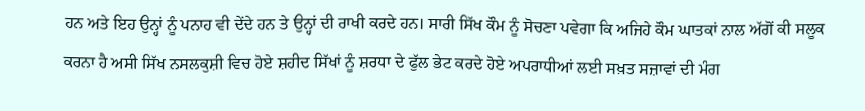ਹਨ ਅਤੇ ਇਹ ਉਨ੍ਹਾਂ ਨੂੰ ਪਨਾਹ ਵੀ ਦੇਂਦੇ ਹਨ ਤੇ ਉਨ੍ਹਾਂ ਦੀ ਰਾਖੀ ਕਰਦੇ ਹਨ। ਸਾਰੀ ਸਿੱਖ ਕੌਮ ਨੂੰ ਸੋਚਣਾ ਪਵੇਗਾ ਕਿ ਅਜਿਹੇ ਕੌਮ ਘਾਤਕਾਂ ਨਾਲ ਅੱਗੋਂ ਕੀ ਸਲੂਕ ਕਰਨਾ ਹੈ ਅਸੀ ਸਿੱਖ ਨਸਲਕੁਸ਼ੀ ਵਿਚ ਹੋਏ ਸ਼ਹੀਦ ਸਿੱਖਾਂ ਨੂੰ ਸ਼ਰਧਾ ਦੇ ਫੁੱਲ ਭੇਟ ਕਰਦੇ ਹੋਏ ਅਪਰਾਧੀਆਂ ਲਈ ਸਖ਼ਤ ਸਜ਼ਾਵਾਂ ਦੀ ਮੰਗ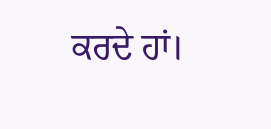ਕਰਦੇ ਹਾਂ।